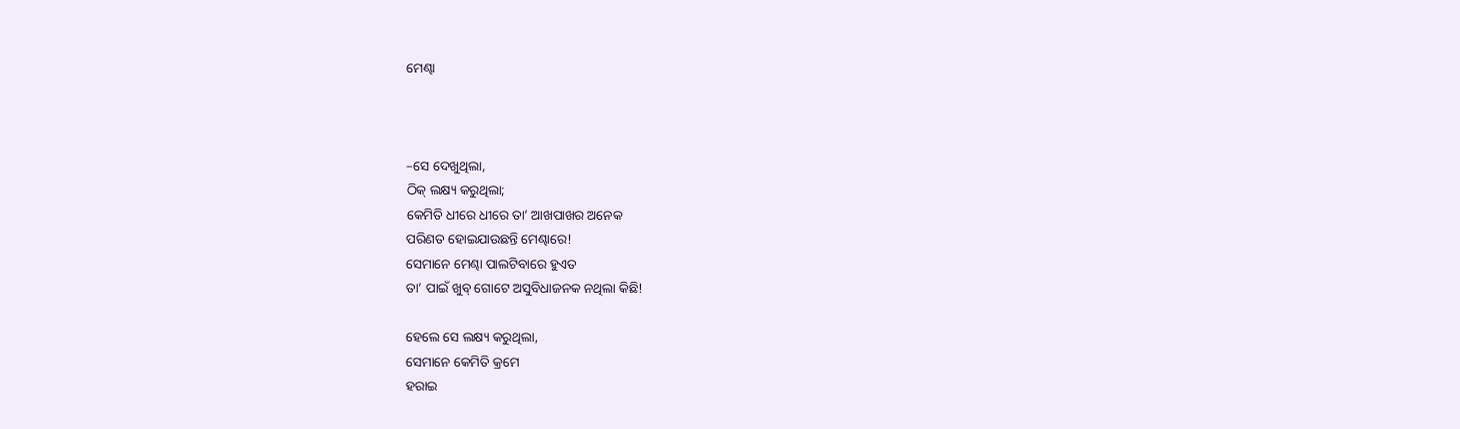ମେଣ୍ଢା



–ସେ ଦେଖୁଥିଲା,
ଠିକ୍ ଲକ୍ଷ୍ୟ କରୁଥିଲା;
କେମିତି ଧୀରେ ଧୀରେ ତା’ ଆଖପାଖର ଅନେକ
ପରିଣତ ହୋଇଯାଉଛନ୍ତି ମେଣ୍ଢାରେ!
ସେମାନେ ମେଣ୍ଢା ପାଲଟିବାରେ ହୁଏତ
ତା’ ପାଇଁ ଖୁବ୍ ଗୋଟେ ଅସୁବିଧାଜନକ ନଥିଲା କିଛି!

ହେଲେ ସେ ଲକ୍ଷ୍ୟ କରୁଥିଲା,
ସେମାନେ କେମିତି କ୍ରମେ
ହରାଇ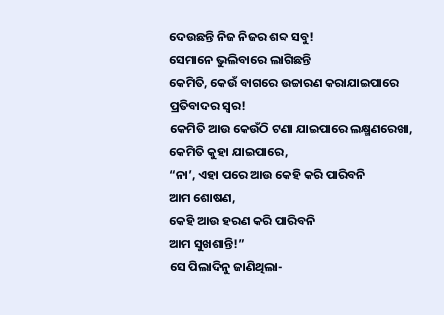ଦେଉଛନ୍ତି ନିଜ ନିଜର ଶବ୍ଦ ସବୁ!
ସେମାନେ ଭୁଲିବାରେ ଲାଗିଛନ୍ତି
କେମିତି, କେଉଁ ବାଗରେ ଉଚ୍ଚାରଣ କରାଯାଇପାରେ
ପ୍ରତିବାଦର ସ୍ବର!
କେମିତି ଆଉ କେଉଁଠି ଟଣା ଯାଇପାରେ ଲକ୍ଷ୍ମଣରେଖା,
କେମିତି କୁହା ଯାଇପାରେ,
“ନା’, ଏହା ପରେ ଆଉ କେହି କରି ପାରିବନି
ଆମ ଶୋଷଣ,
କେହି ଆଉ ହରଣ କରି ପାରିବନି
ଆମ ସୁଖଶାନ୍ତି!”
ସେ ପିଲାଦିନୁ ଜାଣିଥିଲା-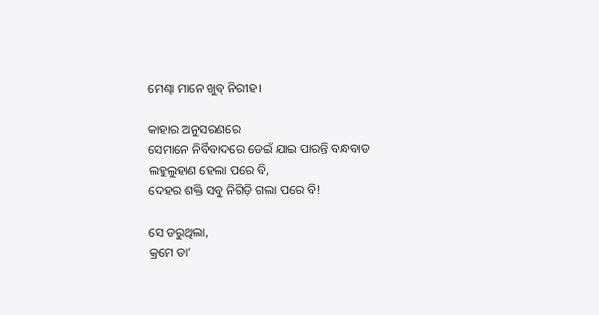ମେଣ୍ଢା ମାନେ ଖୁବ୍ ନିରୀହ।

କାହାର ଅନୁସରଣରେ
ସେମାନେ ନିର୍ବିବାଦରେ ଡେଇଁ ଯାଇ ପାରନ୍ତି ବନ୍ଧବାଡ
ଲହୁଲୁହାଣ ହେଲା ପରେ ବି,
ଦେହର ଶକ୍ତି ସବୁ ନିଗିଡ଼ି ଗଲା ପରେ ବି!

ସେ ଡରୁଥିଲା,
କ୍ରମେ ତା’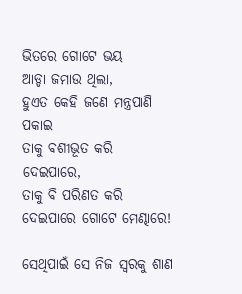ଭିତରେ ଗୋଟେ ଭୟ
ଆଡ୍ଡା ଜମାଉ ଥିଲା,
ହୁଏତ କେହି ଜଣେ ମନ୍ତ୍ରପାଣି ପକାଇ
ତାକୁ ବଶୀଭୂତ କରି ଦେଇପାରେ,
ତାକୁ ବି ପରିଣତ କରି ଦେଇପାରେ ଗୋଟେ ମେଣ୍ଢାରେ!

ସେଥିପାଇଁ ସେ ନିଜ ସ୍ବରକୁ ଶାଣ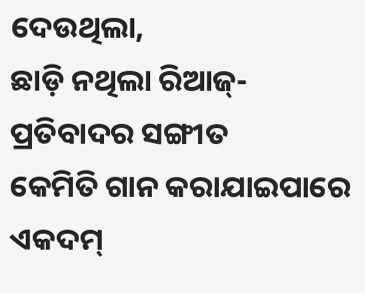ଦେଉଥିଲା,
ଛାଡ଼ି ନଥିଲା ରିଆଜ୍-
ପ୍ରତିବାଦର ସଙ୍ଗୀତ
କେମିତି ଗାନ କରାଯାଇପାରେ
ଏକଦମ୍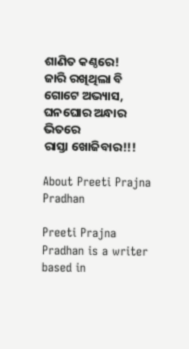ଶାଣିତ କଣ୍ଠରେ!
ଜାରି ରଖିଥିଲା ବି ଗୋଟେ ଅଭ୍ୟାସ,
ଘନଘୋର ଅନ୍ଧାର ଭିତରେ
ରାସ୍ତା ଖୋଜିବାର!!!

About Preeti Prajna Pradhan

Preeti Prajna Pradhan is a writer based in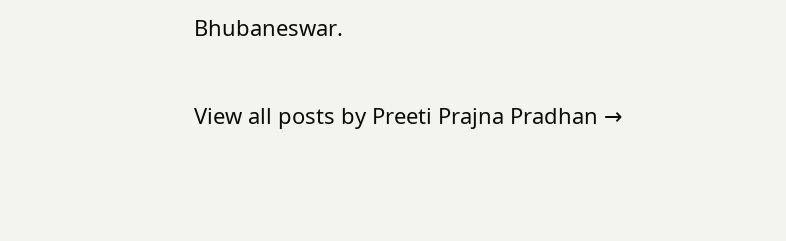Bhubaneswar.

View all posts by Preeti Prajna Pradhan →